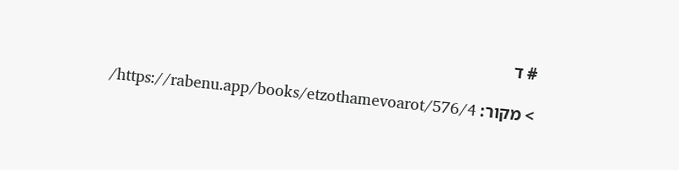# ד

> מקור: https://rabenu.app/books/etzothamevoarot/576/4/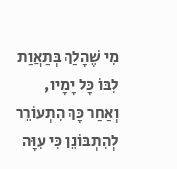מִי שֶׁהָלַךְ בְּתַאֲוַת לִבּוֹ כָּל יָמָיו, וְאַחַר כָּךְ הִתְעוֹרֵר לְהִתְבּוֹנֵן כִּי עִוָּה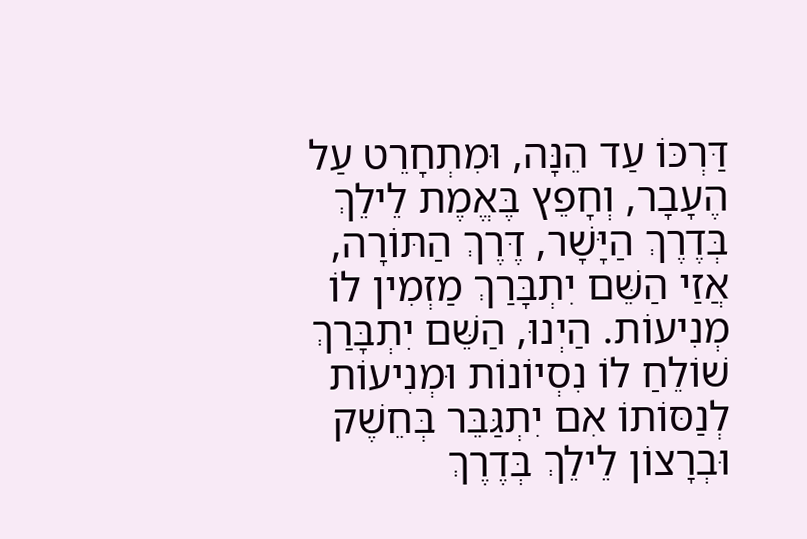דַּרְכּוֹ עַד הֵנָּה, וּמִתְחָרֵט עַל הֶעָבָר, וְחָפֵץ בֶּאֱמֶת לֵילֵךְ בְּדֶרֶךְ הַיָּשָׁר, דֶּרֶךְ הַתּוֹרָה, אֲזַי הַשֵּׁם יִתְבָּרַךְ מַזְמִין לוֹ מְנִיעוֹת. הַיְנוּ, הַשֵּׁם יִתְבָּרַךְ שׁוֹלֵחַ לוֹ נִסְיוֹנוֹת וּמְנִיעוֹת לְנַסּוֹתוֹ אִם יִתְגַּבֵּר בְּחֵשֶׁק וּבְרָצוֹן לֵילֵךְ בְּדֶרֶךְ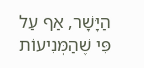הַיָּשָׁר, אַף עַל פִּי שֶׁהַמְּנִיעוֹת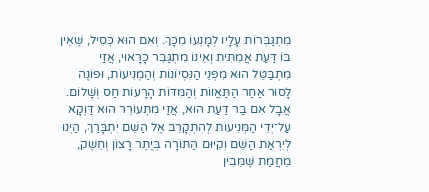מִתְגַּבְּרוֹת עָלָיו לְמָנְעוֹ מִכָּךְ. וְאִם הוּא כְּסִיל, שֶּׁאֵין בּוֹ דַּעַת אֲמִתִּית וְאֵינוֹ מִתְגַּבֵּר כָּרָאוּי, אֲזַי מִתְבַּטֵּל הוּא מִפְּנֵי הַנִּסְיוֹנוֹת וְהַמְנִיעוֹת, וּפוֹנֶה לָסוּר אַחַר הַתַּאֲווֹת וְהַמִּדּוֹת הָרָעוֹת חַס וְשָׁלוֹם. אֲבָל אִם בַּר דַּעַת הוּא, אֲזַי מִתְעוֹרֵר הוּא דַּוְקָא עַל־יְדֵי הַמְּנִיעוֹת לְהִתְקָרֵב אֶל הַשֵּׁם יִתְבָּרַךְ, הַיְנוּ לְיִרְאַת הַשֵּׁם וְקִיּוּם הַתּוֹרָה בְּיֶתֶר רָצוֹן וְחֵשֶׁק, מֵחֲמַת שֶּׁמֵּבִין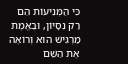כִּי הַמְּנִיעוֹת הֵם רַק נִסָּיוֹן, וּבֶאֱמֶת מַרְגִּישׁ הוּא וְרוֹאֶה אֶת הַשֵּׁם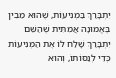יִתְבָּרַךְ בַּמְנִיעוֹת, שֶׁהוּא מֵבִין בֶּאֱמוּנָה אֲמִתִּית שֶׁהַשֵּׁם יִתְבָּרַךְ שָׁלַח לוֹ אֶת הַמְּנִיעוֹת כְּדֵי לְנַסּוֹתוֹ, וְהוּא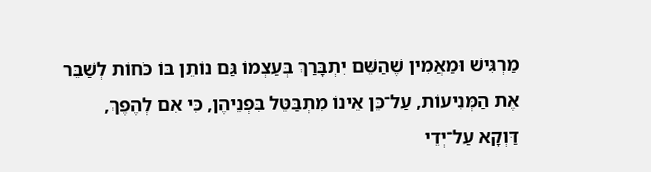מַרְגִּישׁ וּמַאֲמִין שֶׁהַשֵּׁם יִתְבָּרַךְ בְּעַצְמוֹ גַּם נוֹתֵן בּוֹ כֹּחוֹת לְשַׁבֵּר אֶת הַמְּנִיעוֹת, עַל־כֵּן אֵינוֹ מִתְבַּטֵּל בִּפְנֵיהֶן, כִּי אִם לְהֶפֶךְ, דַּוְקָא עַל־יְדֵי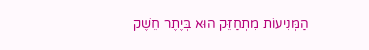הַמְּנִיעוֹת מִתְחַזֵּק הוּא בְּיֶתֶר חֵשֶׁק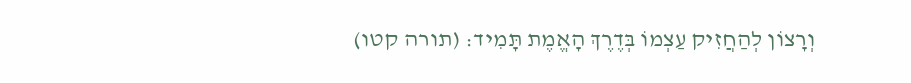וְרָצוֹן לְהַחֲזִיק עַצְמוֹ בְּדֶרֶךְ הָאֱמֶת תָּמִיד: (תורה קטו)